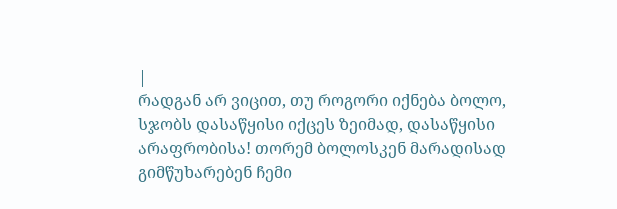|
რადგან არ ვიცით, თუ როგორი იქნება ბოლო, სჯობს დასაწყისი იქცეს ზეიმად, დასაწყისი არაფრობისა! თორემ ბოლოსკენ მარადისად გიმწუხარებენ ჩემი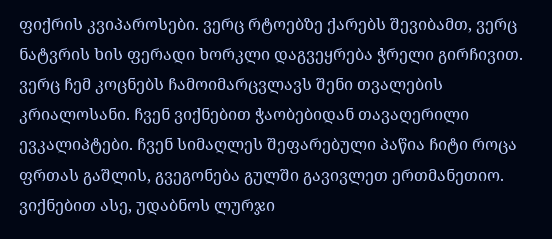ფიქრის კვიპაროსები. ვერც რტოებზე ქარებს შევიბამთ, ვერც ნატვრის ხის ფერადი ხორკლი დაგვეყრება ჭრელი გირჩივით. ვერც ჩემ კოცნებს ჩამოიმარცვლავს შენი თვალების კრიალოსანი. ჩვენ ვიქნებით ჭაობებიდან თავაღერილი ევკალიპტები. ჩვენ სიმაღლეს შეფარებული პაწია ჩიტი როცა ფრთას გაშლის, გვეგონება გულში გავივლეთ ერთმანეთიო. ვიქნებით ასე, უდაბნოს ლურჯი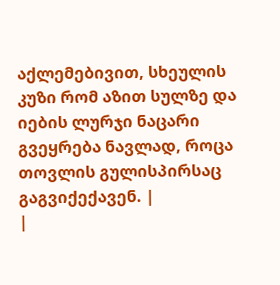აქლემებივით, სხეულის კუზი რომ აზით სულზე და იების ლურჯი ნაცარი გვეყრება ნავლად, როცა თოვლის გულისპირსაც გაგვიქექავენ. |
|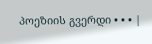პოეზიის გვერდი • • • |